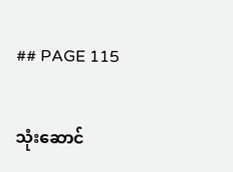## PAGE 115

သုံးဆောင်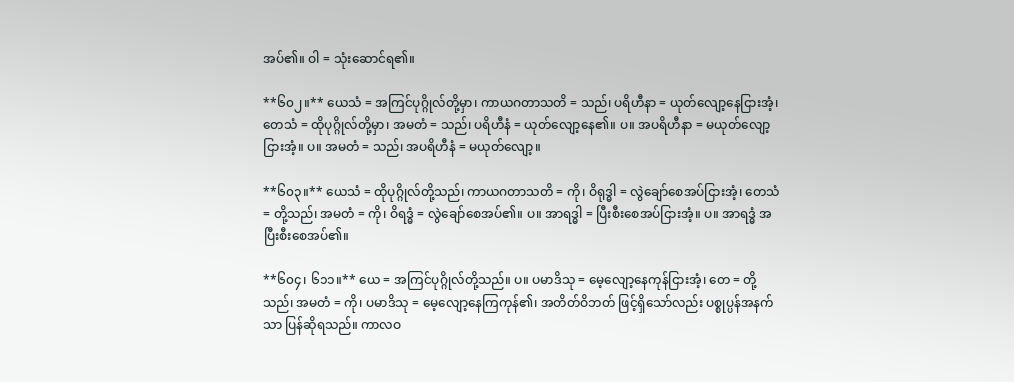အပ်၏။ ဝါ = သုံးဆောင်ရ၏။

**၆၀၂။** ယေသံ = အကြင်ပုဂ္ဂိုလ်တို့မှာ၊ ကာယဂတာသတိ = သည်၊ ပရိဟီနာ = ယုတ်လျော့နေငြားအံ့၊ တေသံ = ထိုပုဂ္ဂိုလ်တို့မှာ၊ အမတံ = သည်၊ ပရိဟီနံ = ယုတ်လျော့နေ၏။ ပ။ အပရိဟီနာ = မယုတ်လျော့ငြားအံ့။ ပ။ အမတံ = သည်၊ အပရိဟီနံ = မယုတ်လျော့။

**၆၀၃။** ယေသံ = ထိုပုဂ္ဂိုလ်တို့သည်၊ ကာယဂတာသတိ = ကို၊ ဝိရုဒ္ဓါ = လွဲချော်စေအပ်ငြားအံ့၊ တေသံ = တို့သည်၊ အမတံ = ကို၊ ဝိရဒ္ဓံ = လွဲချော်စေအပ်၏။ ပ။ အာရဒ္ဓါ = ပြီးစီးစေအပ်ငြားအံ့။ ပ။ အာရဒ္ဓံ အပြီးစီးစေအပ်၏။

**၆၀၄၊ ၆၁၁။** ယေ = အကြင်ပုဂ္ဂိုလ်တို့သည်။ ပ။ ပမာဒိသု = မေ့လျော့နေကုန်ငြားအံ့၊ တေ = တို့သည်၊ အမတံ = ကို၊ ပမာဒိသု = မေ့လျော့နေကြကုန်၏၊ အတိတ်ဝိဘတ် ဖြင့်ရှိသော်လည်း ပစ္စုပ္ပန်အနက်သာ ပြန်ဆိုရသည်။ ကာလဝ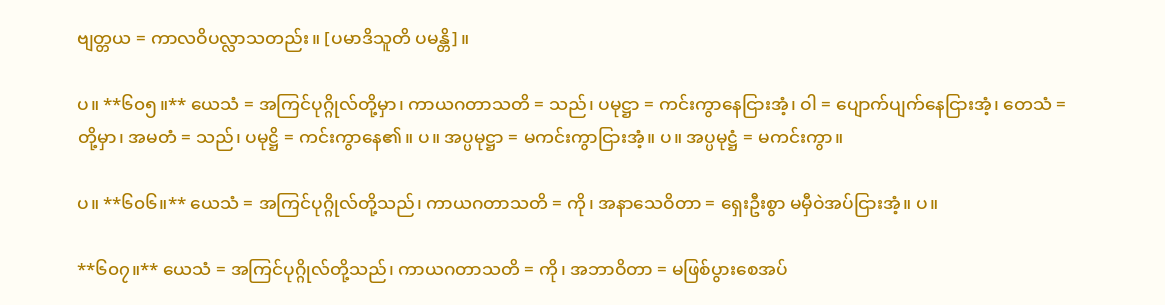ဗျတ္တယ = ကာလဝိပလ္လာသတည်း။ [ပမာဒိသူတိ ပမန္တိ]။

ပ။ **၆၀၅။** ယေသံ = အကြင်ပုဂ္ဂိုလ်တို့မှာ၊ ကာယဂတာသတိ = သည်၊ ပမုဋ္ဌာ = ကင်းကွာနေငြားအံ့၊ ဝါ = ပျောက်ပျက်နေငြားအံ့၊ တေသံ = တို့မှာ၊ အမတံ = သည်၊ ပမုဋ္ဌိ = ကင်းကွာနေ၏။ ပ။ အပ္ပမုဋ္ဌာ = မကင်းကွာငြားအံ့။ ပ။ အပ္ပမုဋ္ဌံ = မကင်းကွာ။

ပ။ **၆၀၆။** ယေသံ = အကြင်ပုဂ္ဂိုလ်တို့သည်၊ ကာယဂတာသတိ = ကို၊ အနာသေဝိတာ = ရှေးဦးစွာ မမှီဝဲအပ်ငြားအံ့။ ပ။

**၆၀၇။** ယေသံ = အကြင်ပုဂ္ဂိုလ်တို့သည်၊ ကာယဂတာသတိ = ကို၊ အဘာဝိတာ = မဖြစ်ပွားစေအပ်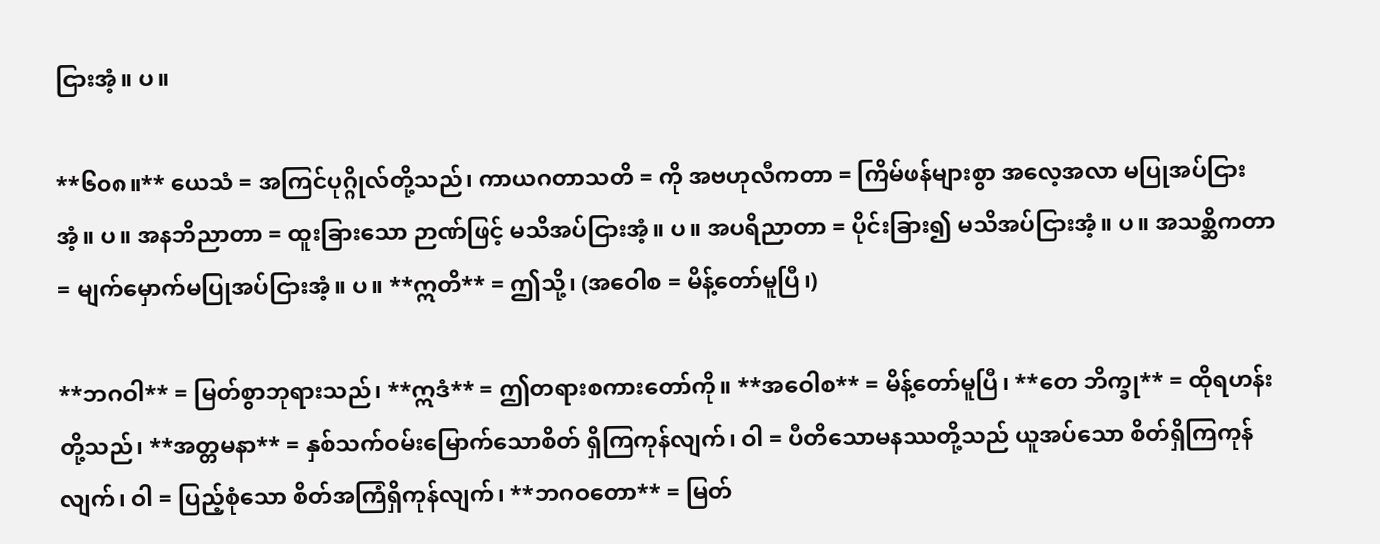ငြားအံ့။ ပ။

**၆၀၈။** ယေသံ = အကြင်ပုဂ္ဂိုလ်တို့သည်၊ ကာယဂတာသတိ = ကို အဗဟုလီကတာ = ကြိမ်ဖန်များစွာ အလေ့အလာ မပြုအပ်ငြားအံ့။ ပ။ အနဘိညာတာ = ထူးခြားသော ဉာဏ်ဖြင့် မသိအပ်ငြားအံ့။ ပ။ အပရိညာတာ = ပိုင်းခြား၍ မသိအပ်ငြားအံ့။ ပ။ အသစ္ဆိကတာ = မျက်မှောက်မပြုအပ်ငြားအံ့။ ပ။ **ဣတိ** = ဤသို့၊ (အဝေါစ = မိန့်တော်မူပြီ၊)

**ဘဂဝါ** = မြတ်စွာဘုရားသည်၊ **ဣဒံ** = ဤတရားစကားတော်ကို။ **အဝေါစ** = မိန့်တော်မူပြီ၊ **တေ ဘိက္ခု** = ထိုရဟန်းတို့သည်၊ **အတ္တမနာ** = နှစ်သက်ဝမ်းမြောက်သောစိတ် ရှိကြကုန်လျက်၊ ဝါ = ပီတိသောမနဿတို့သည် ယူအပ်သော စိတ်ရှိကြကုန်လျက်၊ ဝါ = ပြည့်စုံသော စိတ်အကြံရှိကုန်လျက်၊ **ဘဂဝတော** = မြတ်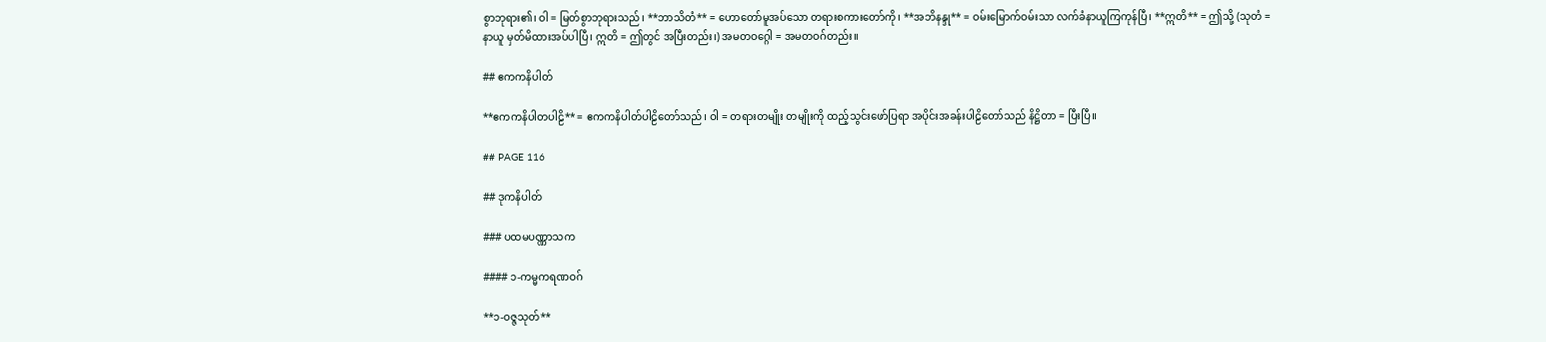စွာဘုရား၏၊ ဝါ = မြတ်စွာဘုရားသည်၊ **ဘာသိတံ** = ဟောတော်မူအပ်သော တရားစကားတော်ကို၊ **အဘိနန္ဒု** = ဝမ်းမြောက်ဝမ်းသာ လက်ခံနာယူကြကုန်ပြီ၊ **ဣတိ** = ဤသို့ (သုတံ = နာယူ မှတ်မိထားအပ်ပါပြီ၊ ဣတိ = ဤတွင် အပြီးတည်း၊) အမတဝဂ္ဂေါ = အမတဝဂ်တည်း။

## ဧကကနိပါတ်

**ဧကကနိပါတပါဠိ** = ဧကကနိပါတ်ပါဠိတော်သည်၊ ဝါ = တရားတမျိုး တမျိုးကို ထည့်သွင်းဖော်ပြရာ အပိုင်းအခန်းပါဠိတော်သည် နိဋ္ဌိတာ = ပြီးပြီ။

## PAGE 116

## ဒုကနိပါတ်

### ပထမပဏ္ဏာသက

#### ၁-ကမ္မကရဏဝဂ်

**၁-ဝဇ္ဇသုတ်**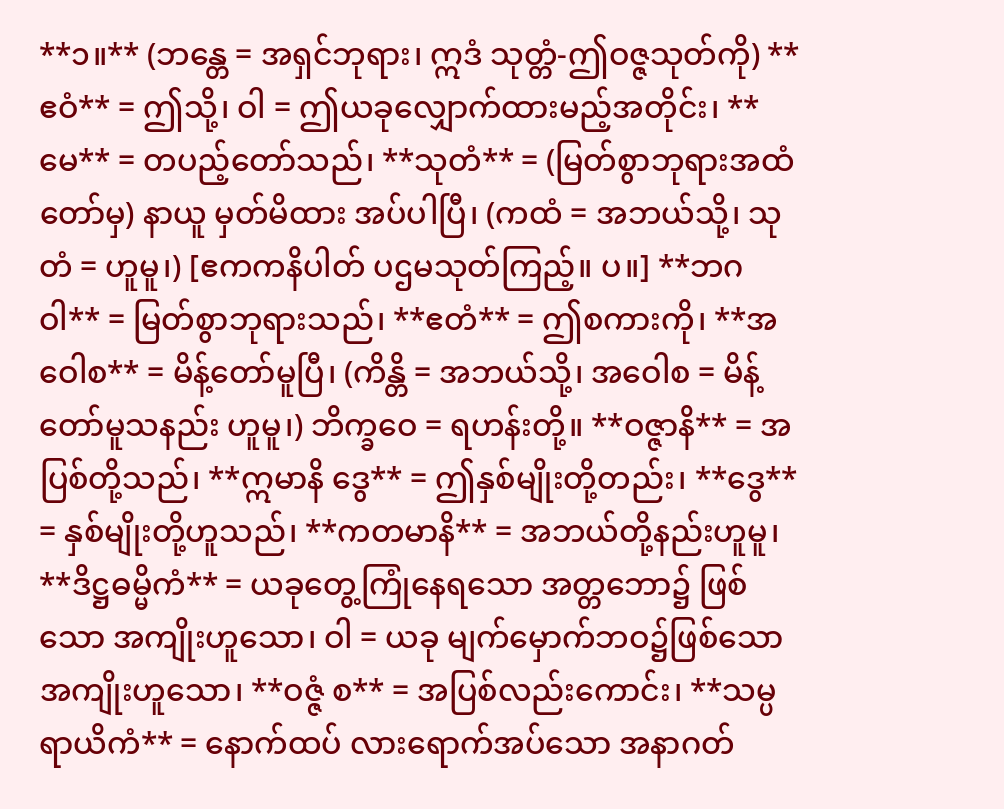**၁။** (ဘန္တေ = အရှင်ဘုရား၊ ဣဒံ သုတ္တံ-ဤဝဇ္ဇသုတ်ကို) **ဧဝံ** = ဤသို့၊ ဝါ = ဤယခုလျှောက်ထားမည့်အတိုင်း၊ **မေ** = တပည့်တော်သည်၊ **သုတံ** = (မြတ်စွာဘုရားအထံတော်မှ) နာယူ မှတ်မိထား အပ်ပါပြီ၊ (ကထံ = အဘယ်သို့၊ သုတံ = ဟူမူ၊) [ဧကကနိပါတ် ပဌမသုတ်ကြည့်။ ပ။] **ဘဂဝါ** = မြတ်စွာဘုရားသည်၊ **ဧတံ** = ဤစကားကို၊ **အဝေါစ** = မိန့်တော်မူပြီ၊ (ကိန္တိ = အဘယ်သို့၊ အဝေါစ = မိန့်တော်မူသနည်း ဟူမူ၊) ဘိက္ခဝေ = ရဟန်းတို့။ **ဝဇ္ဇာနိ** = အပြစ်တို့သည်၊ **ဣမာနိ ဒွေ** = ဤနှစ်မျိုးတို့တည်း၊ **ဒွေ** = နှစ်မျိုးတို့ဟူသည်၊ **ကတမာနိ** = အဘယ်တို့နည်းဟူမူ၊ **ဒိဋ္ဌဓမ္မိကံ** = ယခုတွေ့ကြုံနေရသော အတ္တဘော၌ ဖြစ်သော အကျိုးဟူသော၊ ဝါ = ယခု မျက်မှောက်ဘဝ၌ဖြစ်သော အကျိုးဟူသော၊ **ဝဇ္ဇံ စ** = အပြစ်လည်းကောင်း၊ **သမ္ပရာယိကံ** = နောက်ထပ် လားရောက်အပ်သော အနာဂတ်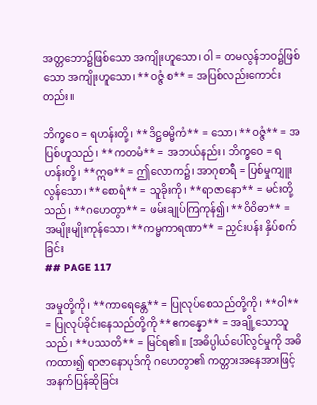အတ္တဘော၌ဖြစ်သော အကျိုးဟူသော၊ ဝါ = တမလွန်ဘဝ၌ဖြစ်သော အကျိုးဟူသော၊ **ဝဇ္ဇံ စ** = အပြစ်လည်းကောင်းတည်း။

ဘိက္ခဝေ = ရဟန်းတို့၊ **ဒိဋ္ဌဓမ္မိကံ** = သော၊ **ဝဇ္ဇံ** = အပြစ်ဟူသည်၊ **ကတမံ** = အဘယ်နည်း၊ ဘိက္ခဝေ = ရဟန်းတို့၊ **ဣဓ** = ဤလောက၌၊ အာဂုစာရီ = ပြစ်မှုကျူးလွန်သော၊ **စောရံ** = သူခိုးကို၊ **ရာဇာနော** = မင်းတို့သည်၊ **ဂဟေတွာ** = ဖမ်းချုပ်ကြကုန်၍၊ **ဝိဝိဓာ** = အမျိုးမျိုးကုန်သော၊ **ကမ္မကာရဏာ** = ညှင်းပန်း နှိပ်စက်ခြင်း
## PAGE 117

အမှုတို့ကို၊ **ကာရေန္တေ** = ပြုလုပ်စေသည်တို့ကို၊ **ဝါ** = ပြုလုပ်ခိုင်းနေသည်တို့ကို **ဧကန္နော** = အချို့သောသူသည်၊ **ပဿတိ** = မြင်ရ၏။ [အဓိပ္ပါယ်ပေါ်လွင်မှုကို အဓိကထား၍ ရာဇာနောပုဒ်ကို ဂဟေတွာ၏ ကတ္တားအနေအားဖြင့် အနက်ပြန်ဆိုခြင်း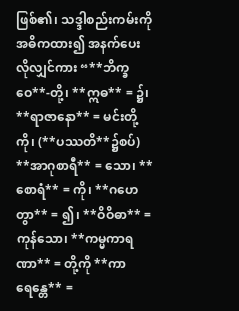ဖြစ်၏၊ သဒ္ဒါစည်းကမ်းကို အဓိကထား၍ အနက်ပေးလိုလျှင်ကား “**ဘိက္ခဝေ**-တို့၊ **ဣဓ** = ၌၊ **ရာဇာနော** = မင်းတို့ကို၊ (**ပဿတိ**၌စပ်) **အာဂုစာရီ** = သော၊ **စောရံ** = ကို၊ **ဂဟေတွာ** = ၍၊ **ဝိဝိဓာ** = ကုန်သော၊ **ကမ္မကာရဏာ** = တို့ကို **ကာရေန္တေ** =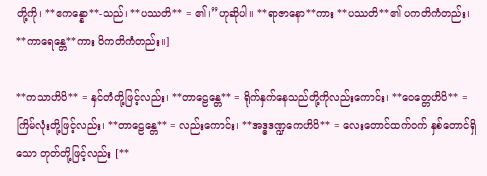တို့ကို၊ **ဧကန္နော**-သည်၊ **ပဿတိ** = ၏၊”ဟုဆိုပါ။ **ရာဇာနော**ကား **ပဿတိ**၏ ပကတိကံတည်း၊ **ကာရေန္တေ**ကား ဝိကတိကံတည်း။]

**ကသာဟိပိ** = နှင်တံတို့ဖြင့်လည်း၊ **တာဠေန္တေ** = ရိုက်နှက်နေသည်တို့ကိုလည်းကောင်း၊ **ဝေတ္တေဟိပိ** = ကြိမ်လုံးတို့ဖြင့်လည်း၊ **တာဠေန္တေ** = လည်းကောင်း၊ **အဒ္ဓဒဏ္ဍကေဟိပိ** = လေးတောင်ထက်ဝက် နှစ်တောင်ရှိသော တုတ်တို့ဖြင့်လည်း [**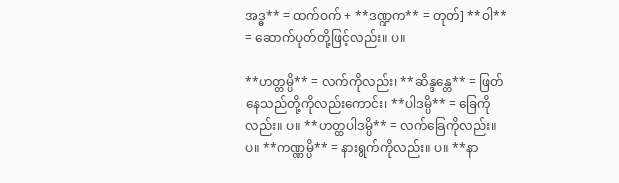အဒ္ဓ** = ထက်ဝက် + **ဒဏ္ဍက** = တုတ်] **ဝါ** = ဆောက်ပုတ်တို့ဖြင့်လည်း။ ပ။

**ဟတ္တမ္ပိ** = လက်ကိုလည်း၊ **ဆိန္ဒန္တေ** = ဖြတ်နေသည်တို့ကိုလည်းကောင်း၊ **ပါဒမ္ပိ** = ခြေကိုလည်း။ ပ။ **ဟတ္ထပါဒမ္ပိ** = လက်ခြေကိုလည်း။ ပ။ **ကဏ္ဏမ္ပိ** = နားရွက်ကိုလည်း။ ပ။ **နာ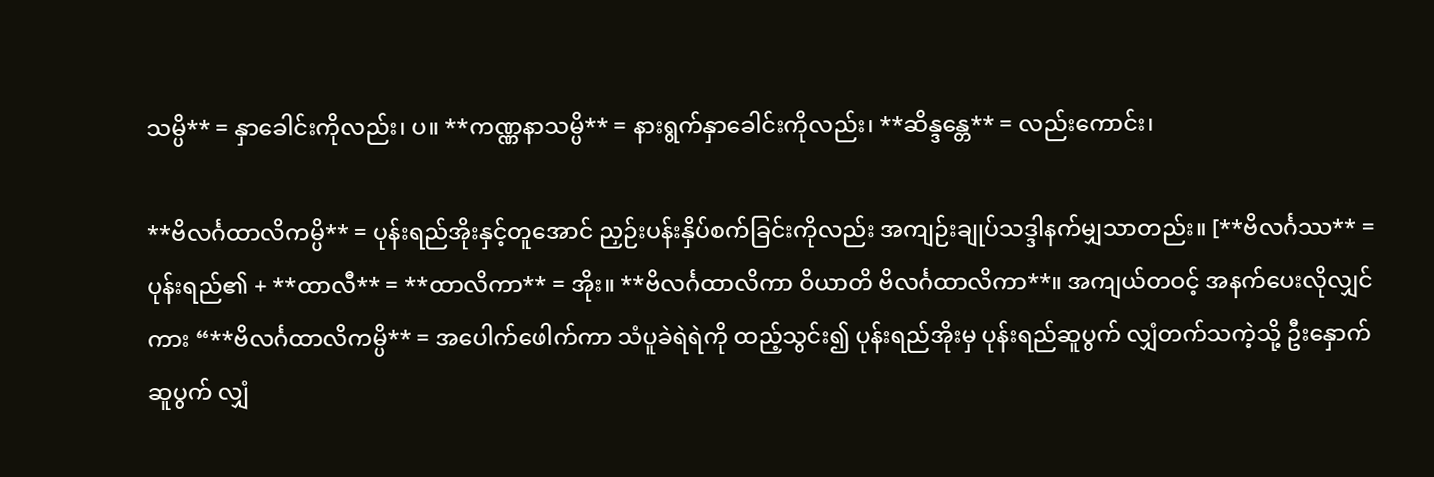သမ္ပိ** = နှာခေါင်းကိုလည်း၊ ပ။ **ကဏ္ဏနာသမ္ပိ** = နားရွက်နှာခေါင်းကိုလည်း၊ **ဆိန္ဒန္တေ** = လည်းကောင်း၊

**ဗိလင်္ဂထာလိကမ္ပိ** = ပုန်းရည်အိုးနှင့်တူအောင် ညှဉ်းပန်းနှိပ်စက်ခြင်းကိုလည်း အကျဉ်းချုပ်သဒ္ဒါနက်မျှသာတည်း။ [**ဗိလင်္ဂဿ** = ပုန်းရည်၏ + **ထာလီ** = **ထာလိကာ** = အိုး။ **ဗိလင်္ဂထာလိကာ ဝိယာတိ ဗိလင်္ဂထာလိကာ**။ အကျယ်တဝင့် အနက်ပေးလိုလျှင်ကား “**ဗိလင်္ဂထာလိကမ္ပိ** = အပေါက်ဖေါက်ကာ သံပူခဲရဲရဲကို ထည့်သွင်း၍ ပုန်းရည်အိုးမှ ပုန်းရည်ဆူပွက် လျှံတက်သကဲ့သို့ ဦးနှောက်ဆူပွက် လျှံ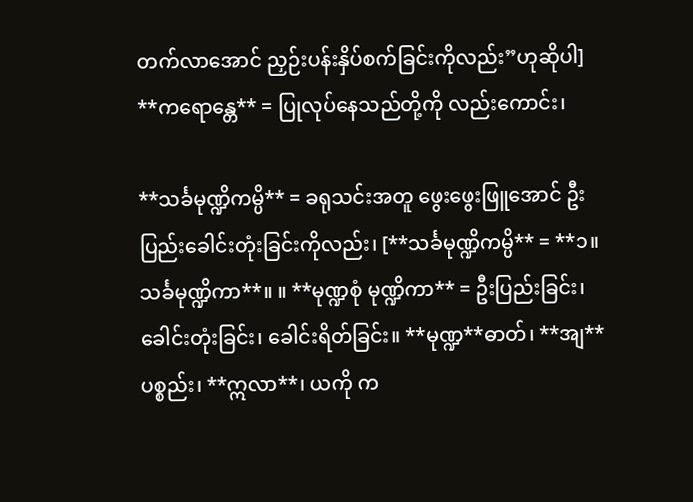တက်လာအောင် ညှဉ်းပန်းနှိပ်စက်ခြင်းကိုလည်း”ဟုဆိုပါ] **ကရောန္တေ** = ပြုလုပ်နေသည်တို့ကို လည်းကောင်း၊

**သင်္ခမုဏ္ဍိကမ္ပိ** = ခရုသင်းအတူ ဖွေးဖွေးဖြူအောင် ဦးပြည်းခေါင်းတုံးခြင်းကိုလည်း၊ [**သင်္ခမုဏ္ဍိကမ္ပိ** = **၁။ သင်္ခမုဏ္ဍိကာ**။ ။ **မုဏ္ဍစုံ မုဏ္ဍိကာ** = ဦးပြည်းခြင်း၊ ခေါင်းတုံးခြင်း၊ ခေါင်းရိတ်ခြင်း။ **မုဏ္ဍ**ဓာတ်၊ **အျ**ပစ္စည်း၊ **ဣလာ**၊ ယကို က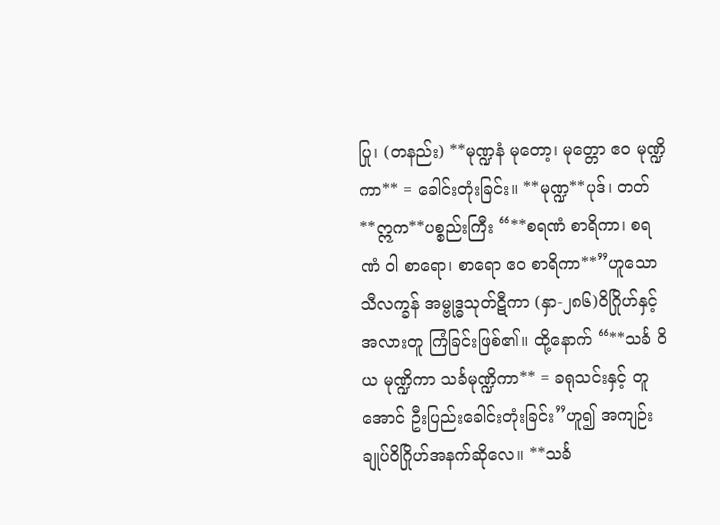ပြု၊ (တနည်း) **မုဏ္ဍနံ မုတော့၊ မုတ္တော ဧဝ မုဏ္ဍိကာ** = ခေါင်းတုံးခြင်း။ **မုဏ္ဍ**ပုဒ်၊ တတ် **ဣက**ပစ္စည်းကြီး “**စရဏံ စာရိကာ၊ စရဏံ ဝါ စာရော၊ စာရော ဧဝ စာရိကာ**”ဟူသော သီလက္ခန် အမ္ဗုဒ္ဓသုတ်ဋီကာ (နှာ-၂၈၆)ဝိဂြိုဟ်နှင့် အလားတူ ကြံခြင်းဖြစ်၏။ ထို့နောက် “**သင်္ခ ဝိယ မုဏ္ဍိကာ သင်္ခမုဏ္ဍိကာ** = ခရုသင်းနှင့် တူအောင် ဦးပြည်းခေါင်းတုံးခြင်း”ဟူ၍ အကျဉ်းချုပ်ဝိဂြိုဟ်အနက်ဆိုလေ။ **သင်္ခ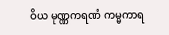ဝိယ မုဏ္ဏကရဏံ ကမ္မကာရ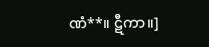ဏံ**။ ဋီကာ။]